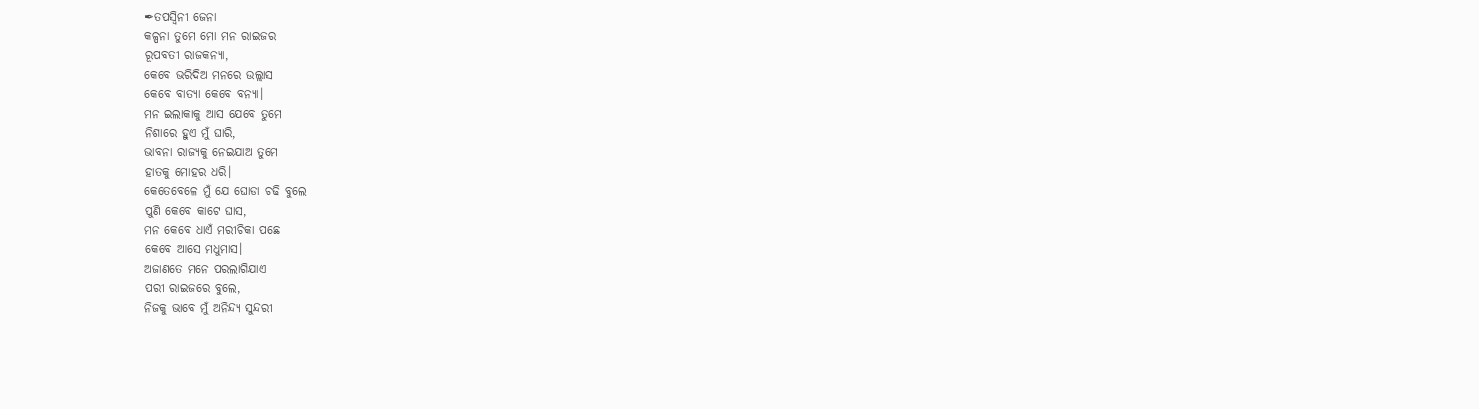✒ତପସ୍ୱିନୀ ଜେନା
କଳ୍ପନା ତୁମେ ମୋ ମନ ରାଇଜର
ରୂପବତୀ ରାଜକନ୍ୟା,
କେବେ ଭରିଦିଅ ମନରେ ଉଲ୍ଲାସ
କେବେ ବାତ୍ୟା କେବେ ବନ୍ୟା।
ମନ ଇଲାକାକୁ ଆସ ଯେବେ ତୁମେ
ନିଶାରେ ହୁଏ ମୁଁ ଘାରି,
ଭାବନା ରାଜ୍ୟକୁ ନେଇଯାଅ ତୁମେ
ହାତକୁ ମୋହର ଧରି।
କେତେବେଳେ ମୁଁ ଯେ ଘୋଡା ଚଢି ବୁଲେ
ପୁଣି କେବେ କାଟେ ଘାସ,
ମନ କେବେ ଧାଏଁ ମରୀଚିକା ପଛେ
କେବେ ଆସେ ମଧୁମାସ।
ଅଜାଣତେ ମନେ ପରଲାଗିଯାଏ
ପରୀ ରାଇଜରେ ବୁଲେ,
ନିଜକୁ ଭାବେ ମୁଁ ଅନିନ୍ଦ୍ୟ ସୁନ୍ଦରୀ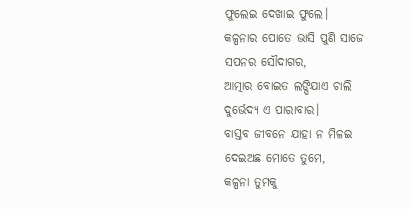ଫୁଲେଇ ଦେଖାଇ ଫୁଲେ।
କଳ୍ପନାର ପୋତେ ଭାସି ପୁଣି ସାଜେ
ସପନର ସୌଦାଗର,
ଆତ୍ମାର ବୋଇତ ଲଙ୍ଘିଯାଏ ଚାଲି
ଦୁର୍ଭେଦ୍ୟ ଏ ପାରାବାର।
ବାସ୍ତବ ଜୀବନେ ଯାହା ନ ମିଳଇ
ଦେଇଅଛ ମୋତେ ତୁମେ,
କଳ୍ପନା ତୁମକୁ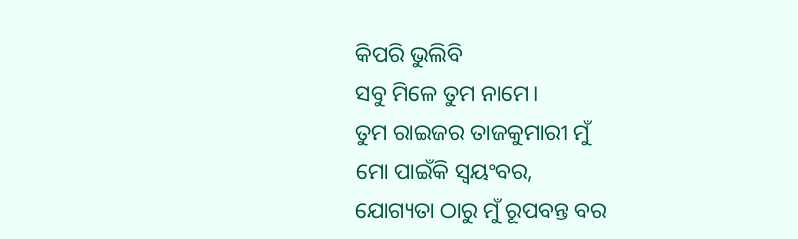କିପରି ଭୁଲିବି
ସବୁ ମିଳେ ତୁମ ନାମେ।
ତୁମ ରାଇଜର ତାଜକୁମାରୀ ମୁଁ
ମୋ ପାଇଁକି ସ୍ୱୟଂବର,
ଯୋଗ୍ୟତା ଠାରୁ ମୁଁ ରୂପବନ୍ତ ବର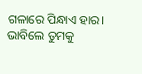ଗଳାରେ ପିନ୍ଧାଏ ହାର।
ଭାବିଲେ ତୁମକୁ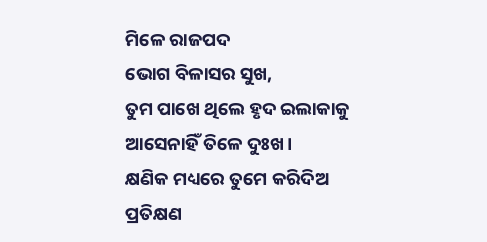ମିଳେ ରାଜପଦ
ଭୋଗ ବିଳାସର ସୁଖ,
ତୁମ ପାଖେ ଥିଲେ ହୃଦ ଇଲାକାକୁ
ଆସେନାହିଁ ତିଳେ ଦୁଃଖ।
କ୍ଷଣିକ ମଧ୍ୟରେ ତୁମେ କରିଦିଅ
ପ୍ରତିକ୍ଷଣ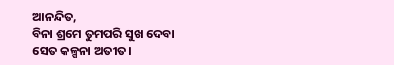ଆନନ୍ଦିତ,
ବିନା ଶ୍ରମେ ତୁମପରି ସୁଖ ଦେବା
ସେତ କଳ୍ପନା ଅତୀତ।